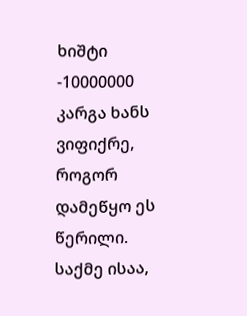ხიშტი -10000000
კარგა ხანს ვიფიქრე, როგორ დამეწყო ეს წერილი.
საქმე ისაა,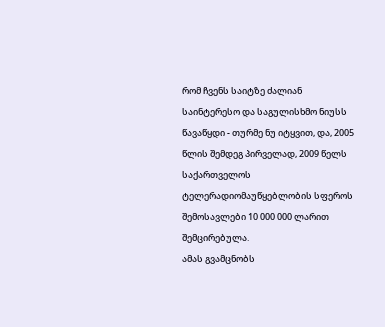რომ ჩვენს საიტზე ძალიან საინტერესო და საგულისხმო ნიუსს წავაწყდი - თურმე ნუ იტყვით, და, 2005 წლის შემდეგ პირველად, 2009 წელს საქართველოს ტელერადიომაუწყებლობის სფეროს შემოსავლები 10 000 000 ლარით შემცირებულა.
ამას გვამცნობს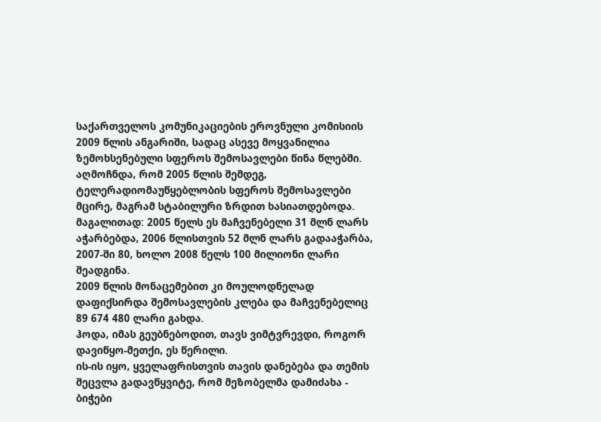საქართველოს კომუნიკაციების ეროვნული კომისიის 2009 წლის ანგარიში, სადაც ასევე მოყვანილია ზემოხსენებული სფეროს შემოსავლები წინა წლებში.
აღმოჩნდა, რომ 2005 წლის შემდეგ, ტელერადიომაუწყებლობის სფეროს შემოსავლები მცირე, მაგრამ სტაბილური ზრდით ხასიათდებოდა. მაგალითად: 2005 წელს ეს მაჩვენებელი 31 მლნ ლარს აჭარბებდა, 2006 წლისთვის 52 მლნ ლარს გადააჭარბა, 2007-ში 80, ხოლო 2008 წელს 100 მილიონი ლარი შეადგინა.
2009 წლის მონაცემებით კი მოულოდნელად დაფიქსირდა შემოსავლების კლება და მაჩვენებელიც 89 674 480 ლარი გახდა.
ჰოდა, იმას გეუბნებოდით, თავს ვიმტვრევდი, როგორ დავიწყო-მეთქი, ეს წერილი.
ის-ის იყო, ყველაფრისთვის თავის დანებება და თემის შეცვლა გადავწყვიტე, რომ მეზობელმა დამიძახა - ბიჭები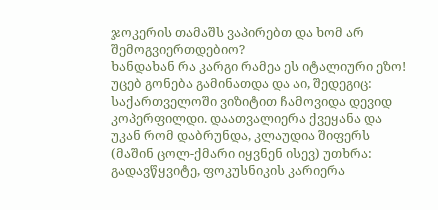ჯოკერის თამაშს ვაპირებთ და ხომ არ შემოგვიერთდებიო?
ხანდახან რა კარგი რამეა ეს იტალიური ეზო!
უცებ გონება გამინათდა და აი, შედეგიც:
საქართველოში ვიზიტით ჩამოვიდა დევიდ კოპერფილდი. დაათვალიერა ქვეყანა და უკან რომ დაბრუნდა, კლაუდია შიფერს (მაშინ ცოლ-ქმარი იყვნენ ისევ) უთხრა: გადავწყვიტე, ფოკუსნიკის კარიერა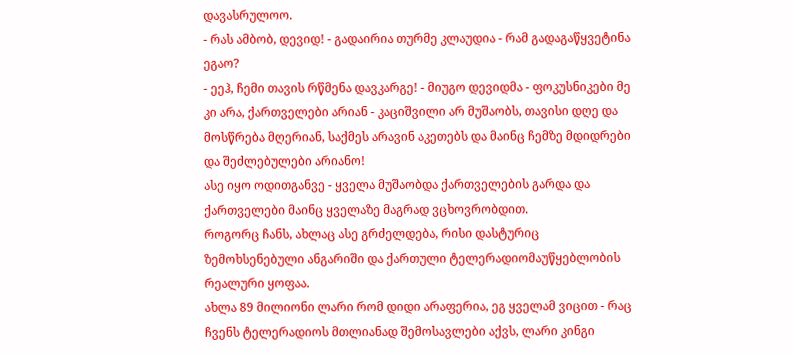დავასრულოო.
- რას ამბობ, დევიდ! - გადაირია თურმე კლაუდია - რამ გადაგაწყვეტინა ეგაო?
- ეეჰ, ჩემი თავის რწმენა დავკარგე! - მიუგო დევიდმა - ფოკუსნიკები მე კი არა, ქართველები არიან - კაციშვილი არ მუშაობს, თავისი დღე და მოსწრება მღერიან, საქმეს არავინ აკეთებს და მაინც ჩემზე მდიდრები და შეძლებულები არიანო!
ასე იყო ოდითგანვე - ყველა მუშაობდა ქართველების გარდა და ქართველები მაინც ყველაზე მაგრად ვცხოვრობდით.
როგორც ჩანს, ახლაც ასე გრძელდება, რისი დასტურიც ზემოხსენებული ანგარიში და ქართული ტელერადიომაუწყებლობის რეალური ყოფაა.
ახლა 89 მილიონი ლარი რომ დიდი არაფერია, ეგ ყველამ ვიცით - რაც ჩვენს ტელერადიოს მთლიანად შემოსავლები აქვს, ლარი კინგი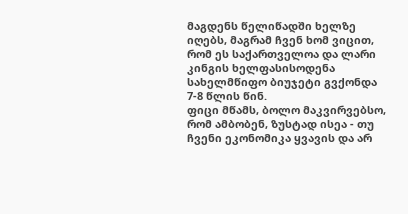მაგდენს წელიწადში ხელზე იღებს, მაგრამ ჩვენ ხომ ვიცით, რომ ეს საქართველოა და ლარი კინგის ხელფასისოდენა სახელმწიფო ბიუჯეტი გვქონდა 7-8 წლის წინ.
ფიცი მწამს, ბოლო მაკვირვებსო, რომ ამბობენ, ზუსტად ისეა - თუ ჩვენი ეკონომიკა ყვავის და არ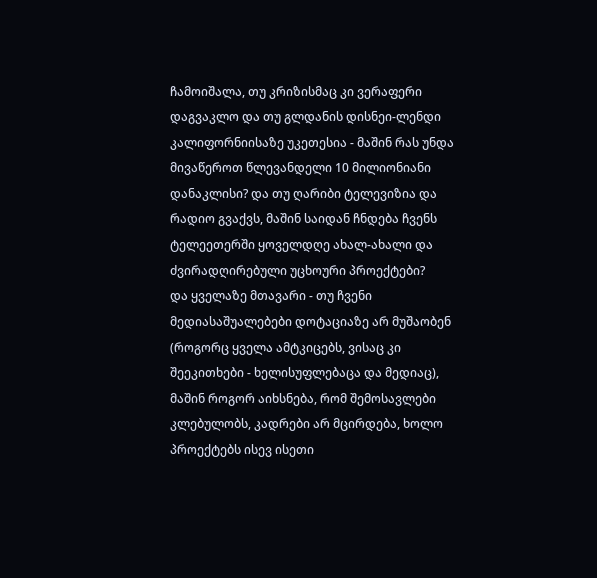ჩამოიშალა, თუ კრიზისმაც კი ვერაფერი დაგვაკლო და თუ გლდანის დისნეი-ლენდი კალიფორნიისაზე უკეთესია - მაშინ რას უნდა მივაწეროთ წლევანდელი 10 მილიონიანი დანაკლისი? და თუ ღარიბი ტელევიზია და რადიო გვაქვს, მაშინ საიდან ჩნდება ჩვენს ტელეეთერში ყოველდღე ახალ-ახალი და ძვირადღირებული უცხოური პროექტები?
და ყველაზე მთავარი - თუ ჩვენი მედიასაშუალებები დოტაციაზე არ მუშაობენ (როგორც ყველა ამტკიცებს, ვისაც კი შეეკითხები - ხელისუფლებაცა და მედიაც), მაშინ როგორ აიხსნება, რომ შემოსავლები კლებულობს, კადრები არ მცირდება, ხოლო პროექტებს ისევ ისეთი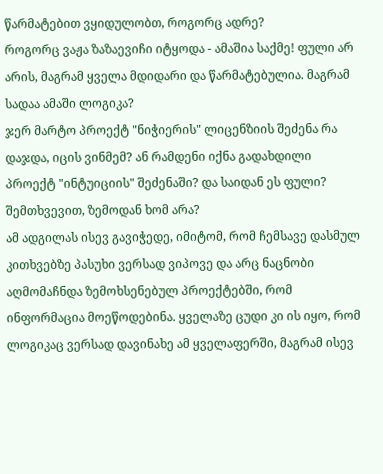წარმატებით ვყიდულობთ, როგორც ადრე?
როგორც ვაჟა ზაზაევიჩი იტყოდა - ამაშია საქმე! ფული არ არის, მაგრამ ყველა მდიდარი და წარმატებულია. მაგრამ სადაა ამაში ლოგიკა?
ჯერ მარტო პროექტ "ნიჭიერის" ლიცენზიის შეძენა რა დაჯდა, იცის ვინმემ? ან რამდენი იქნა გადახდილი პროექტ "ინტუიციის" შეძენაში? და საიდან ეს ფული? შემთხვევით, ზემოდან ხომ არა?
ამ ადგილას ისევ გავიჭედე, იმიტომ, რომ ჩემსავე დასმულ კითხვებზე პასუხი ვერსად ვიპოვე და არც ნაცნობი აღმომაჩნდა ზემოხსენებულ პროექტებში, რომ ინფორმაცია მოეწოდებინა. ყველაზე ცუდი კი ის იყო, რომ ლოგიკაც ვერსად დავინახე ამ ყველაფერში, მაგრამ ისევ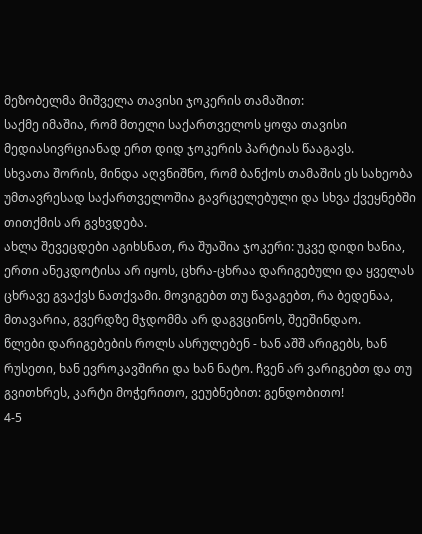მეზობელმა მიშველა თავისი ჯოკერის თამაშით:
საქმე იმაშია, რომ მთელი საქართველოს ყოფა თავისი მედიასივრციანად ერთ დიდ ჯოკერის პარტიას წააგავს.
სხვათა შორის, მინდა აღვნიშნო, რომ ბანქოს თამაშის ეს სახეობა უმთავრესად საქართველოშია გავრცელებული და სხვა ქვეყნებში თითქმის არ გვხვდება.
ახლა შევეცდები აგიხსნათ, რა შუაშია ჯოკერი: უკვე დიდი ხანია, ერთი ანეკდოტისა არ იყოს, ცხრა-ცხრაა დარიგებული და ყველას ცხრავე გვაქვს ნათქვამი. მოვიგებთ თუ წავაგებთ, რა ბედენაა, მთავარია, გვერდზე მჯდომმა არ დაგვცინოს, შეეშინდაო.
წლები დარიგებების როლს ასრულებენ - ხან აშშ არიგებს, ხან რუსეთი, ხან ევროკავშირი და ხან ნატო. ჩვენ არ ვარიგებთ და თუ გვითხრეს, კარტი მოჭერითო, ვეუბნებით: გენდობითო!
4-5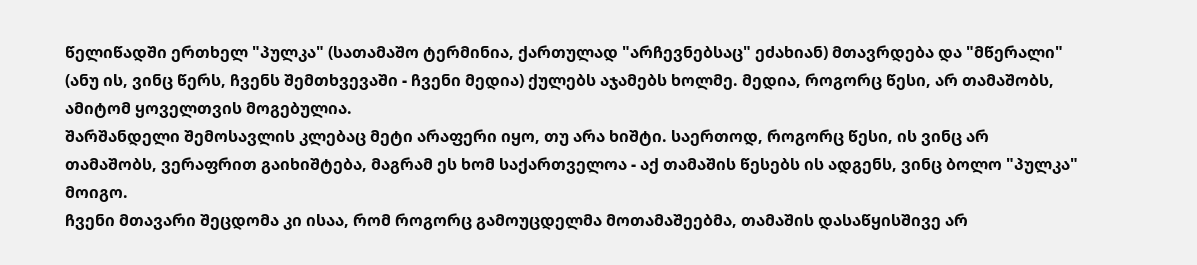წელიწადში ერთხელ "პულკა" (სათამაშო ტერმინია, ქართულად "არჩევნებსაც" ეძახიან) მთავრდება და "მწერალი" (ანუ ის, ვინც წერს, ჩვენს შემთხვევაში - ჩვენი მედია) ქულებს აჯამებს ხოლმე. მედია, როგორც წესი, არ თამაშობს, ამიტომ ყოველთვის მოგებულია.
შარშანდელი შემოსავლის კლებაც მეტი არაფერი იყო, თუ არა ხიშტი. საერთოდ, როგორც წესი, ის ვინც არ თამაშობს, ვერაფრით გაიხიშტება, მაგრამ ეს ხომ საქართველოა - აქ თამაშის წესებს ის ადგენს, ვინც ბოლო "პულკა" მოიგო.
ჩვენი მთავარი შეცდომა კი ისაა, რომ როგორც გამოუცდელმა მოთამაშეებმა, თამაშის დასაწყისშივე არ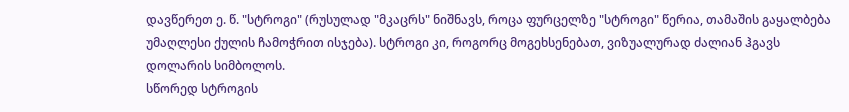დავწერეთ ე. წ. "სტროგი" (რუსულად "მკაცრს" ნიშნავს, როცა ფურცელზე "სტროგი" წერია, თამაშის გაყალბება უმაღლესი ქულის ჩამოჭრით ისჯება). სტროგი კი, როგორც მოგეხსენებათ, ვიზუალურად ძალიან ჰგავს დოლარის სიმბოლოს.
სწორედ სტროგის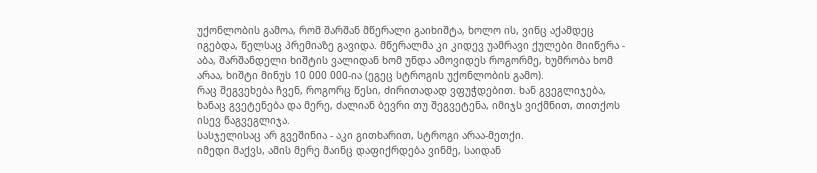უქონლობის გამოა, რომ შარშან მწერალი გაიხიშტა, ხოლო ის, ვინც აქამდეც იგებდა, წელსაც პრემიაზე გავიდა. მწერალმა კი კიდევ უამრავი ქულები მიიწერა - აბა, შარშანდელი ხიშტის ვალიდან ხომ უნდა ამოვიდეს როგორმე, ხუმრობა ხომ არაა, ხიშტი მინუს 10 000 000-ია (ეგეც სტროგის უქონლობის გამო).
რაც შეგვეხება ჩვენ, როგორც წესი, ძირითადად ვფუჭდებით. ხან გვეგლიჯება, ხანაც გვეტენება და მერე, ძალიან ბევრი თუ შეგვეტენა, იმიჯს ვიქმნით, თითქოს ისევ წაგვეგლიჯა.
სასჯელისაც არ გვეშინია - აკი გითხარით, სტროგი არაა-მეთქი.
იმედი მაქვს, ამის მერე მაინც დაფიქრდება ვინმე, საიდან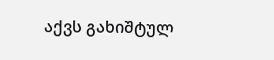აქვს გახიშტულ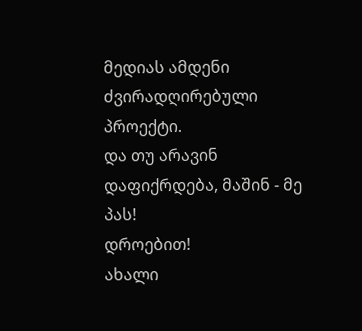მედიას ამდენი ძვირადღირებული პროექტი.
და თუ არავინ დაფიქრდება, მაშინ - მე პას!
დროებით!
ახალი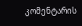კომენტარის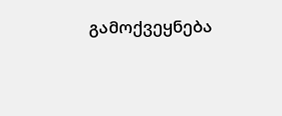გამოქვეყნება